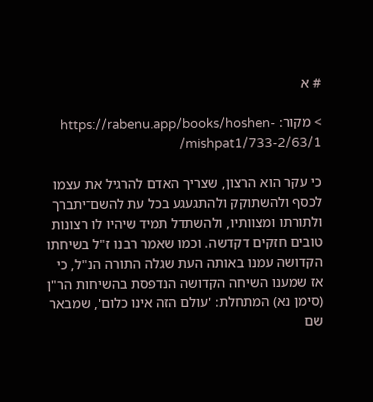# א

> מקור: https://rabenu.app/books/hoshen-mishpat1/733-2/63/1/

כי עקר הוא הרצון, שצריך האדם להרגיל את עצמו לכסף ולהשתוקק ולהתגעגע בכל עת להשם־יתברך ולתורתו ומצוותיו, ולהשתדל תמיד שיהיו לו רצונות טובים חזקים דקדשה. וכמו שאמר רבנו ז"ל בשיחתו הקדושה עמנו באותה העת שגלה התורה הנ"ל, כי אז שמענו השיחה הקדושה הנדפסת בהשיחות הר"ן (סימן נא) המתחלת: 'עולם הזה אינו כלום', שמבאר שם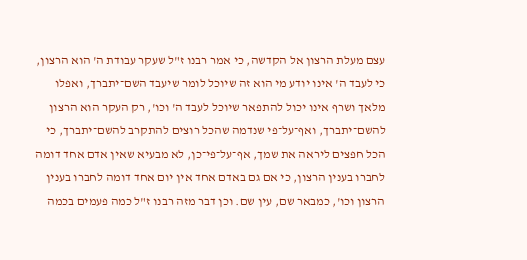עצם מעלת הרצון אל הקדשה, כי אמר רבנו ז"ל שעקר עבודת ה' הוא הרצון, כי לעבד ה' אינו יודע מי הוא זה שיוכל לומר שיעבד השם־יתברך, ואפלו מלאך ושרף אינו יכול להתפאר שיוכל לעבד ה' וכו', רק העקר הוא הרצון להשם־יתברך, ואף־על־פי שנדמה שהכל רוצים להתקרב להשם־יתברך, כי הכל חפצים ליראה את שמך, אף־על־פי־כן, לא מבעיא שאין אדם אחד דומה לחברו בענין הרצון, כי אם גם באדם אחד אין יום אחד דומה לחברו בענין הרצון וכו', כמבאר שם, עין שם. וכן דבר מזה רבנו ז"ל כמה פעמים בכמה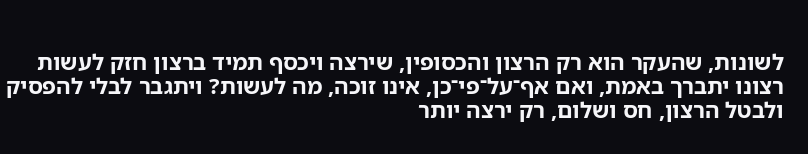לשונות, שהעקר הוא רק הרצון והכסופין, שירצה ויכסף תמיד ברצון חזק לעשות רצונו יתברך באמת, ואם אף־על־פי־כן, אינו זוכה, מה לעשות? ויתגבר לבלי להפסיק ולבטל הרצון, חס ושלום, רק ירצה יותר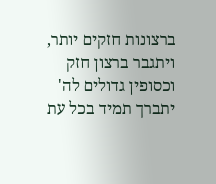ברצונות חזקים יותר, ויתגבר ברצון חזק וכסופין גדולים לה' יתברך תמיד בכל עת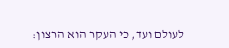לעולם ועד, כי העקר הוא הרצון: